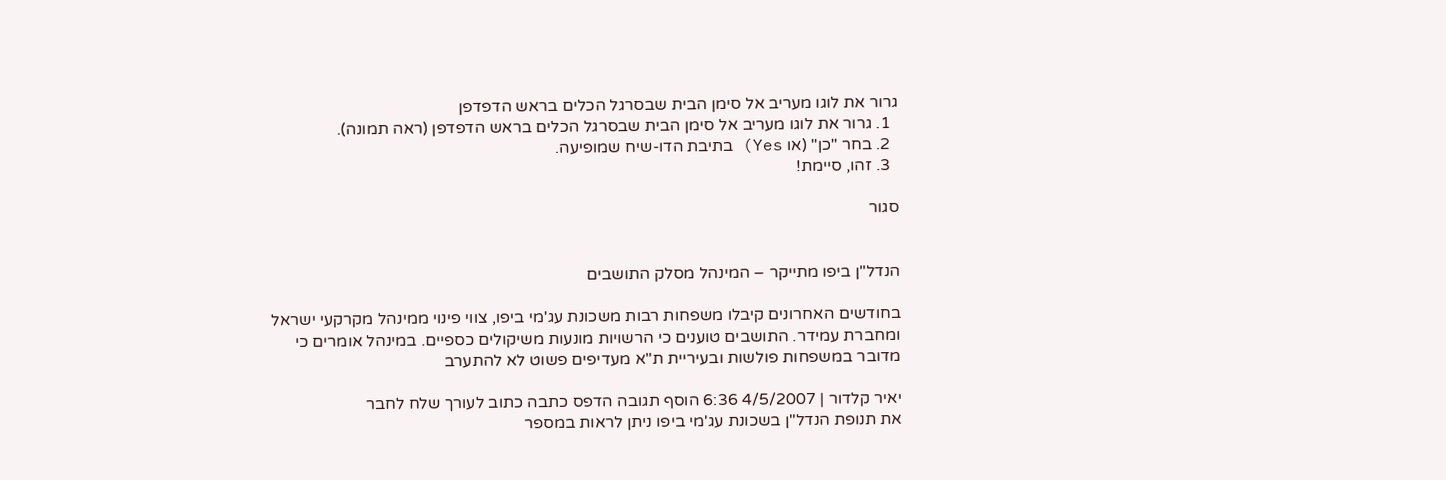גרור את לוגו מעריב אל סימן הבית שבסרגל הכלים בראש הדפדפן
  1. גרור את לוגו מעריב אל סימן הבית שבסרגל הכלים בראש הדפדפן (ראה תמונה).
  2. בחר "כן" (או Yes) בתיבת הדו-שיח שמופיעה.
  3. זהו, סיימת!

סגור


הנדל"ן ביפו מתייקר – המינהל מסלק התושבים

בחודשים האחרונים קיבלו משפחות רבות משכונת עג'מי ביפו, צווי פינוי ממינהל מקרקעי ישראל ומחברת עמידר. התושבים טוענים כי הרשויות מונעות משיקולים כספיים. במינהל אומרים כי מדובר במשפחות פולשות ובעיריית ת"א מעדיפים פשוט לא להתערב

יאיר קלדור | 4/5/2007 6:36 הוסף תגובה הדפס כתבה כתוב לעורך שלח לחבר
את תנופת הנדל"ן בשכונת עג'מי ביפו ניתן לראות במספר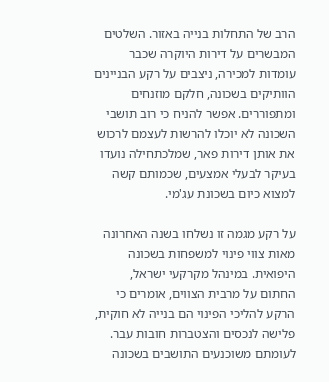הרב של התחלות בנייה באזור. השלטים המבשרים על דירות היוקרה שכבר עומדות למכירה, ניצבים על רקע הבניינים הוותיקים בשכונה, חלקם מוזנחים ומתפוררים. אפשר להניח כי רוב תושבי השכונה לא יוכלו להרשות לעצמם לרכוש את אותן דירות פאר, שמלכתחילה נועדו בעיקר לבעלי אמצעים, שכמותם קשה למצוא כיום בשכונת עג'מי.

על רקע מגמה זו נשלחו בשנה האחרונה מאות צווי פינוי למשפחות בשכונה היפואית. במינהל מקרקעי ישראל, החתום על מרבית הצווים, אומרים כי הרקע להליכי הפינוי הם בנייה לא חוקית, פלישה לנכסים והצטברות חובות עבר. לעומתם משוכנעים התושבים בשכונה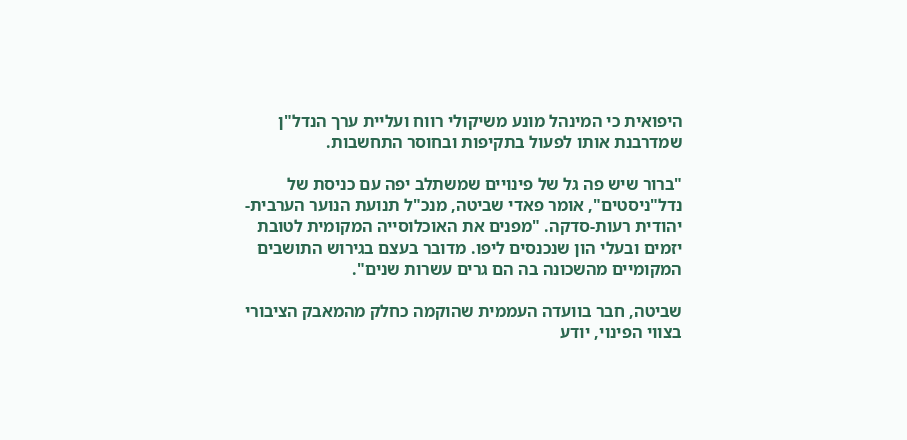היפואית כי המינהל מונע משיקולי רווח ועליית ערך הנדל"ן שמדרבנת אותו לפעול בתקיפות ובחוסר התחשבות.

"ברור שיש פה גל של פינויים שמשתלב יפה עם כניסת של נדל"ניסטים", אומר פאדי שביטה, מנכ"ל תנועת הנוער הערבית-יהודית רעות-סדקה. "מפנים את האוכלוסייה המקומית לטובת יזמים ובעלי הון שנכנסים ליפו. מדובר בעצם בגירוש התושבים המקומיים מהשכונה בה הם גרים עשרות שנים".

שביטה, חבר בוועדה העממית שהוקמה כחלק מהמאבק הציבורי בצווי הפינוי, יודע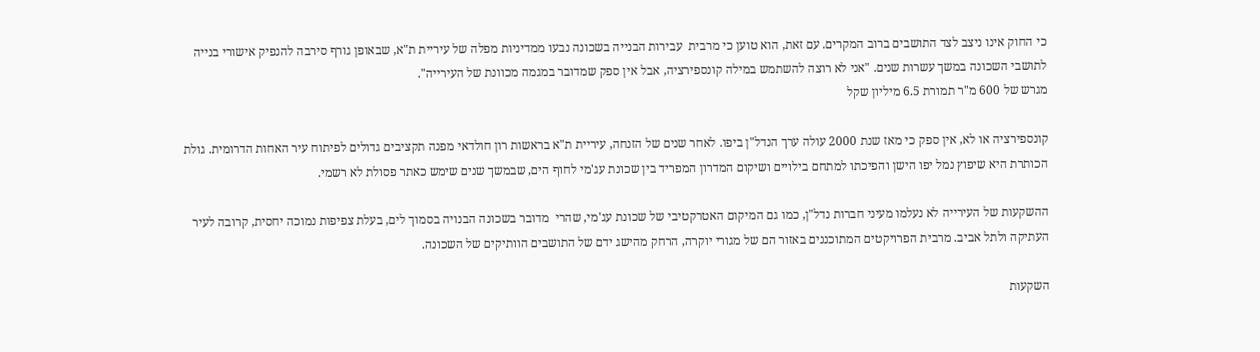כי החוק אינו ניצב לצד התושבים ברוב המקרים. עם זאת, הוא טוען כי מרבית  עבירות הבנייה בשכונה נבעו ממדיניות מפלה של עיריית ת"א, שבאופן גורף סירבה להנפיק אישורי בנייה לתושבי השכונה במשך עשרות שנים. "אני לא רוצה להשתמש במילה קונספירציה, אבל אין ספק שמדובר במגמה מכוונת של העירייה".
מגרש של 600 מ"ר תמורת 6.5 מיליון שקל

קונספירציה או לא, אין ספק כי מאז שנת 2000 עולה ערך הנדל"ן ביפו. לאחר שנים של הזנחה, עיריית ת"א בראשות רון חולדאי מפנה תקציבים גדולים לפיתוח עיר האחות הדרומית. גולת הכותרת היא שיפוץ נמל יפו הישן והפיכתו למתחם בילויים ושיקום המדרון המפריד בין שכונת עג'מי לחוף הים, שבמשך שנים שימש כאתר פסולת לא רשמי.

ההשקעות של העירייה לא נעלמו מעיני חברות נדל"ן, כמו גם המיקום האטרקטיבי של שכונת עג'מי, שהרי  מדובר בשכונה הבנויה בסמוך לים, בעלת צפיפות נמוכה יחסית, קרובה לעיר העתיקה ולתל אביב. מרבית הפרויקטים המתוכננים באזור הם של מגורי יוקרה, הרחק מהישג ידם של התושבים הוותיקים של השכונה.

השקעות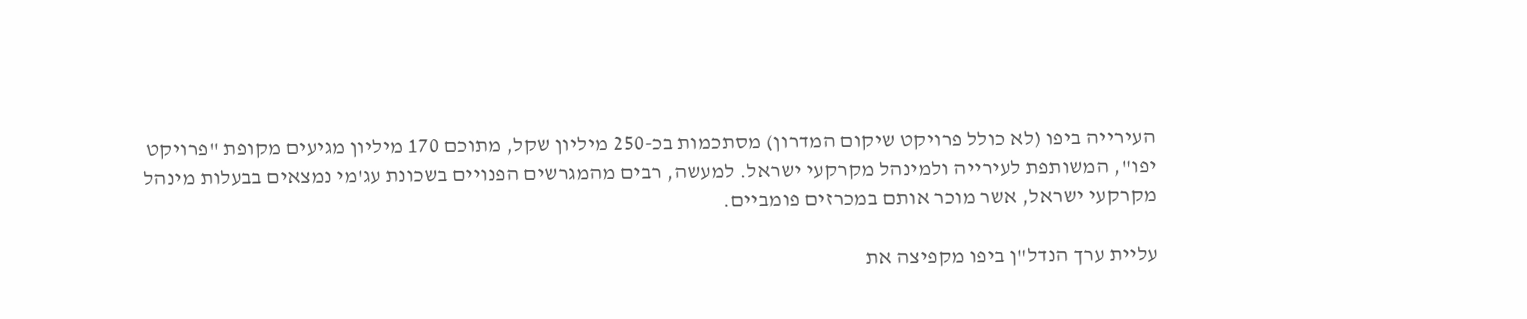העירייה ביפו (לא כולל פרויקט שיקום המדרון) מסתכמות בכ-250 מיליון שקל, מתוכם 170 מיליון מגיעים מקופת "פרויקט יפו", המשותפת לעירייה ולמינהל מקרקעי ישראל. למעשה, רבים מהמגרשים הפנויים בשכונת עג'מי נמצאים בבעלות מינהל מקרקעי ישראל, אשר מוכר אותם במכרזים פומביים.

עליית ערך הנדל"ן ביפו מקפיצה את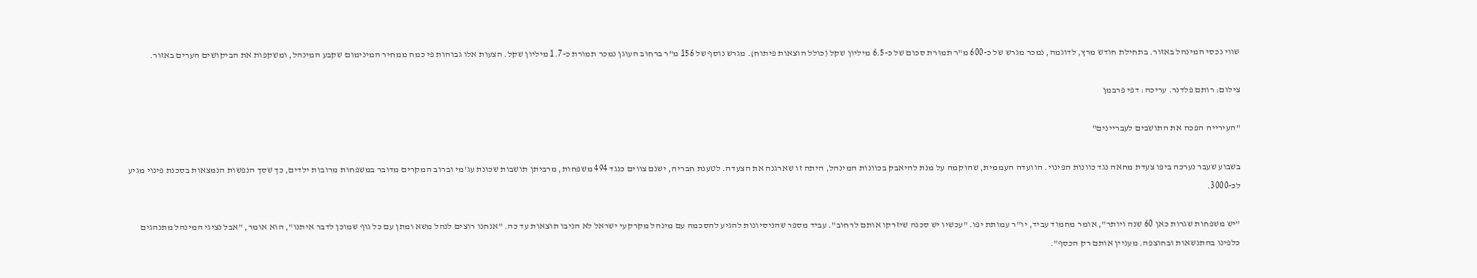שווי נכסי המינהל באזור. בתחילת חודש מרץ, לדוגמה, נמכר מגרש של כ-600 מ"ר תמורת סכום של כ-6.5 מיליון שקל (כולל הוצאות פיתוח). מגרש נוסף של 156 מ"ר ברחוב העוגן נמכר תמורת כ-1.7 מיליון שקל. הצעות אלו גבוהות פי כמה ממחיר המינימום שקבע המינהל, ומשקפות את הביקושים הערים באזור.

צילום: רותם פלדנר. עריכה: דפי פרבמן

"העירייה הפכה את התושבים לעבריינים"

בשבוע שעבר נערכה ביפו צעדת מחאה נגד כוונות הפינוי. הוועדה העממית, שהוקמה על מנת להיאבק בכוונות המינהל, היתה זו שארגנה את הצעדה. לטענת חבריה, ישנם צווים כנגד 494 משפחות, מרביתן תושבות שכונת עג'מי וברוב המקרים מדובר במשפחות מרובות ילדים, כך שסך הנפשות הנמצאות בסכנת פינוי מגיע לכ-3000.

"יש משפחות שגרות כאן 60 שנה ויותר", אומר מחמוד עביד, יו"ר עמותת יפו. "עכשיו יש סכנה שיזרקו אותם לרחוב". עביד מספר שהניסיונות להגיע להסכמה עם מינהל מקרקעי ישראל לא הניבו תוצאות עד כה. "אנחנו רוצים לנהל משא ומתן עם כל גוף שמוכן לדבר איתנו", הוא אומר, "אבל נציגי המינהל מתנהגים כלפינו בהתנשאות ובחוצפה. מעניין אותם רק הכסף".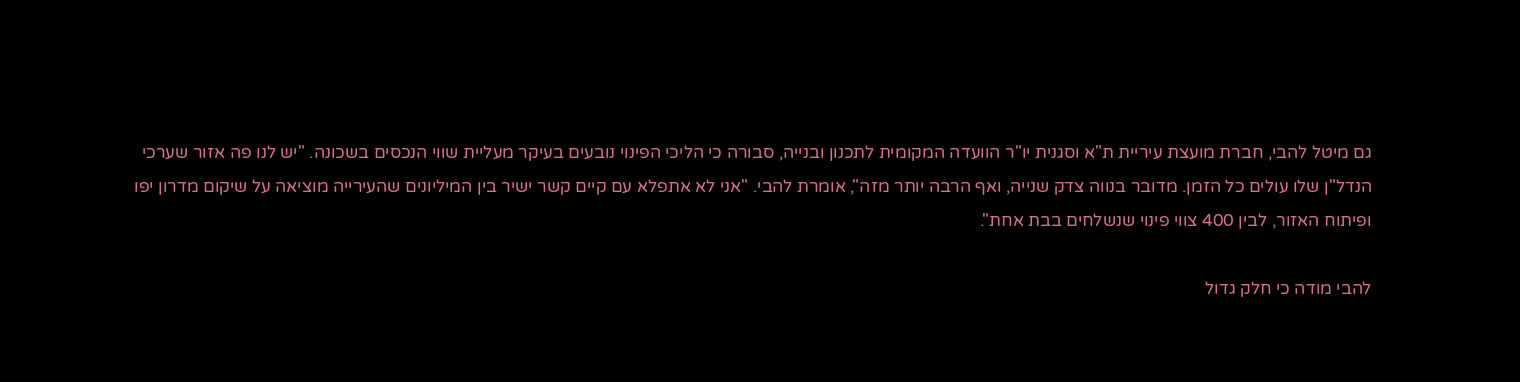גם מיטל להבי, חברת מועצת עיריית ת"א וסגנית יו"ר הוועדה המקומית לתכנון ובנייה, סבורה כי הליכי הפינוי נובעים בעיקר מעליית שווי הנכסים בשכונה. "יש לנו פה אזור שערכי הנדל"ן שלו עולים כל הזמן. מדובר בנווה צדק שנייה, ואף הרבה יותר מזה", אומרת להבי. "אני לא אתפלא עם קיים קשר ישיר בין המיליונים שהעירייה מוציאה על שיקום מדרון יפו ופיתוח האזור, לבין 400 צווי פינוי שנשלחים בבת אחת".

להבי מודה כי חלק גדול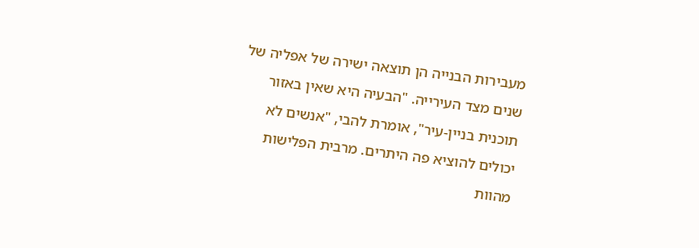מעבירות הבנייה הן תוצאה ישירה של אפליה של שנים מצד העירייה. "הבעיה היא שאין באזור תוכנית בניין-עיר", אומרת להבי, "אנשים לא יכולים להוציא פה היתרים. מרבית הפלישות מהוות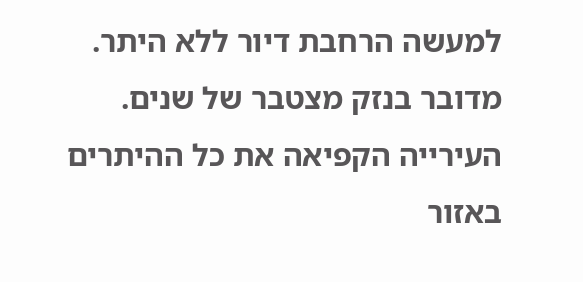למעשה הרחבת דיור ללא היתר. מדובר בנזק מצטבר של שנים. העירייה הקפיאה את כל ההיתרים באזור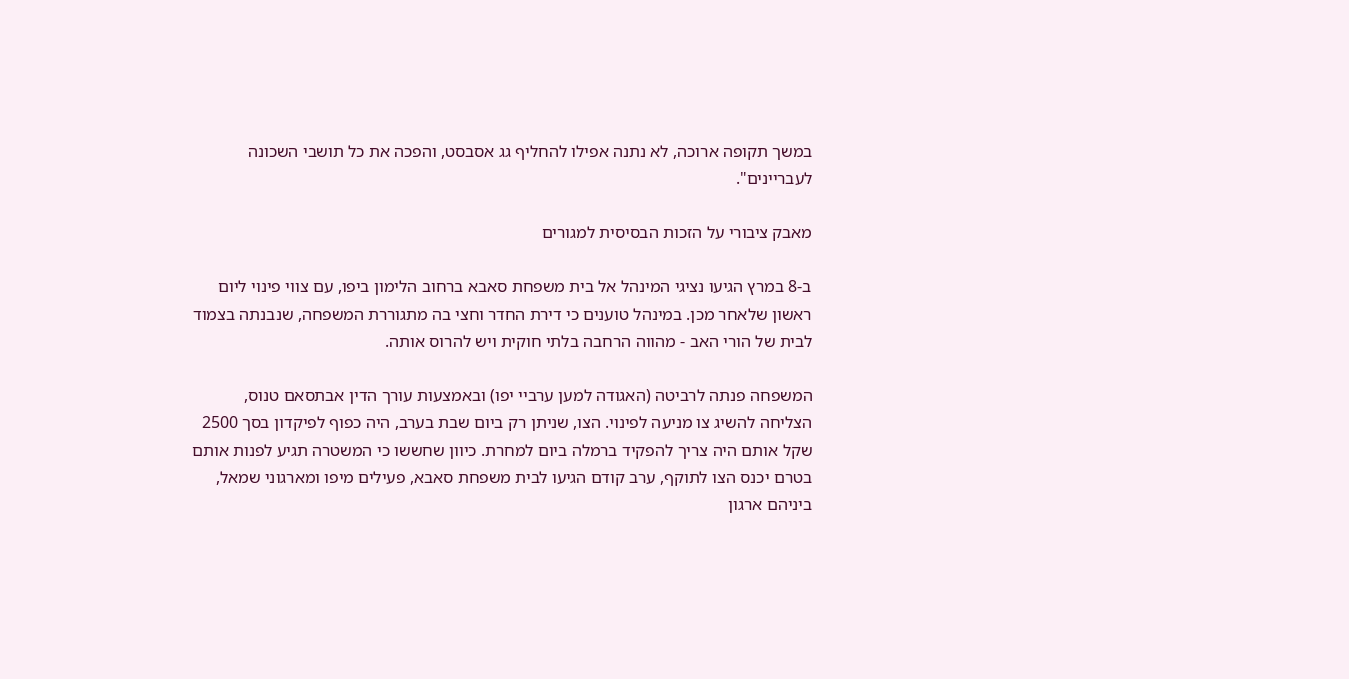במשך תקופה ארוכה, לא נתנה אפילו להחליף גג אסבסט, והפכה את כל תושבי השכונה לעבריינים".

מאבק ציבורי על הזכות הבסיסית למגורים

ב-8 במרץ הגיעו נציגי המינהל אל בית משפחת סאבא ברחוב הלימון ביפו, עם צווי פינוי ליום ראשון שלאחר מכן. במינהל טוענים כי דירת החדר וחצי בה מתגוררת המשפחה, שנבנתה בצמוד לבית של הורי האב - מהווה הרחבה בלתי חוקית ויש להרוס אותה.

המשפחה פנתה לרביטה (האגודה למען ערביי יפו) ובאמצעות עורך הדין אבתסאם טנוס, הצליחה להשיג צו מניעה לפינוי. הצו, שניתן רק ביום שבת בערב, היה כפוף לפיקדון בסך 2500 שקל אותם היה צריך להפקיד ברמלה ביום למחרת. כיוון שחששו כי המשטרה תגיע לפנות אותם בטרם יכנס הצו לתוקף, ערב קודם הגיעו לבית משפחת סאבא, פעילים מיפו ומארגוני שמאל, ביניהם ארגון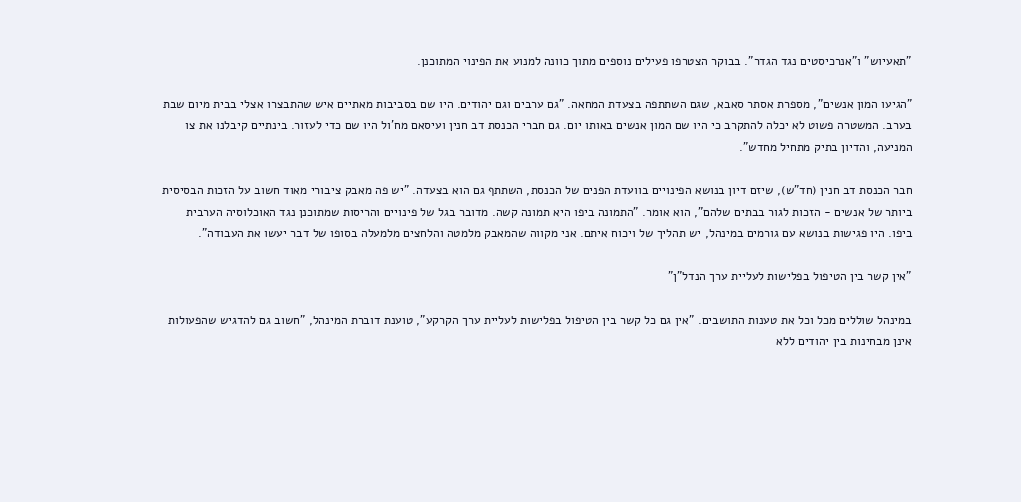"תאעיוש" ו"אנרכיסטים נגד הגדר". בבוקר הצטרפו פעילים נוספים מתוך כוונה למנוע את הפינוי המתוכנן.

"הגיעו המון אנשים", מספרת אסתר סאבא, שגם השתתפה בצעדת המחאה. "גם ערבים וגם יהודים. היו שם בסביבות מאתיים איש שהתבצרו אצלי בבית מיום שבת בערב. המשטרה פשוט לא יכלה להתקרב כי היו שם המון אנשים באותו יום. גם חברי הכנסת דב חנין ועיסאם מח'ול היו שם כדי לעזור. בינתיים קיבלנו את צו המניעה, והדיון בתיק מתחיל מחדש".

חבר הכנסת דב חנין (חד"ש), שיזם דיון בנושא הפינויים בוועדת הפנים של הכנסת, השתתף גם הוא בצעדה. "יש פה מאבק ציבורי מאוד חשוב על הזכות הבסיסית ביותר של אנשים - הזכות לגור בבתים שלהם", הוא אומר. "התמונה ביפו היא תמונה קשה. מדובר בגל של פינויים והריסות שמתוכנן נגד האוכלוסיה הערבית ביפו. היו פגישות בנושא עם גורמים במינהל, יש תהליך של ויכוח איתם. אני מקווה שהמאבק מלמטה והלחצים מלמעלה בסופו של דבר יעשו את העבודה".

"אין קשר בין הטיפול בפלישות לעליית ערך הנדל"ן"

במינהל שוללים מכל וכל את טענות התושבים. "אין גם כל קשר בין הטיפול בפלישות לעליית ערך הקרקע", טוענת דוברת המינהל, "חשוב גם להדגיש שהפעולות אינן מבחינות בין יהודים ללא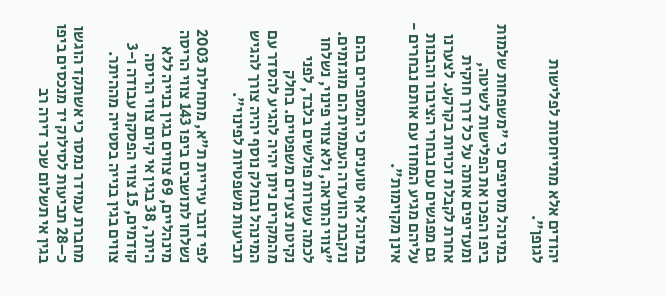יהודים אלא מתייחסות לפלישות לגופן".

במינהל מוסיפים כי "משפחות שלמות ביפו הפכו את הפלישות לשיטה, ומעדיפים אותה על כל דרך חוקית אחרת לקבלת זכויות בקרקע. לצערנו גם מפגשים עם נבחרי הציבור והבנות עליהם מגיע המחוז עם אותם נבחרים - אינן מקוימות".

במינהל אף טוענים כי המספרים בהם נוקבת הוועדה העממית הם מוגזמים. "צווי התראה, ולא צווי פינוי, נשלחו לכמה עשרות פולשים בלבד, לפני נקיטת צעדים משפטיים. בחלק מהמקרים ניתן יהיה להגיע להסדר עם המינהל ובחלק נוסף יהיה צורך להגיש תביעות משפטיות לפינוי".

לפי דובר עיריית ת"א, מתחילת 2003 נשלחו לתושבים ביפו 143 צווי הריסה מינהליים, 69 צווים בגין בנייה ללא היתר, 38 בגין אי קיום צווי הריסה קודמים, 15 צווי הפסקת עבודה ו-3 צווים בגין בנייה בסטייה מההיתר.

מחברת עמידר נמסר כי אשתקד הוגשו כ–28 תביעות לסילוק יד מנכסים ביפו בגין אי תשלום שכר דירה רב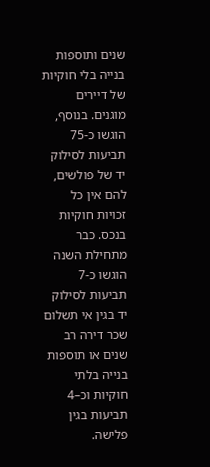שנים ותוספות בנייה בלי חוקיות של דיירים מוגנים. בנוסף, הוגשו כ-75 תביעות לסילוק יד של פולשים, להם אין כל זכויות חוקיות בנכס. כבר מתחילת השנה הוגשו כ-7 תביעות לסילוק יד בגין אי תשלום שכר דירה רב שנים או תוספות בנייה בלתי חוקיות וכ–4 תביעות בגין פלישה.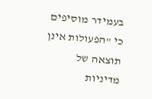בעמידר מוסיפים כי "הפעולות אינן תוצאה של מדיניות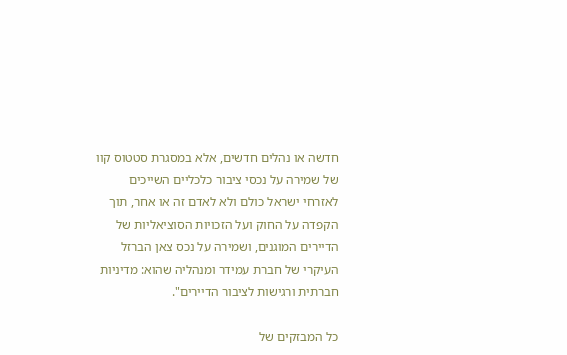חדשה או נהלים חדשים, אלא במסגרת סטטוס קוו של שמירה על נכסי ציבור כלכליים השייכים לאזרחי ישראל כולם ולא לאדם זה או אחר, תוך הקפדה על החוק ועל הזכויות הסוציאליות של הדיירים המוגנים, ושמירה על נכס צאן הברזל העיקרי של חברת עמידר ומנהליה שהוא: מדיניות חברתית ורגישות לציבור הדיירים".

כל המבזקים של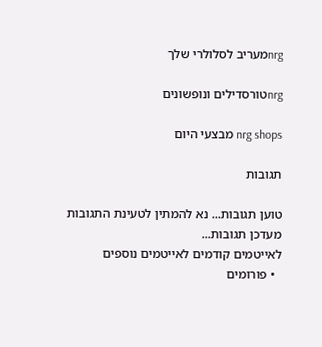nrgמעריב לסלולרי שלך

nrgטורסדילים ונופשונים

nrg shops מבצעי היום

תגובות

טוען תגובות... נא להמתין לטעינת התגובות
מעדכן תגובות...
לאייטמים קודמים לאייטמים נוספים
  • פורומים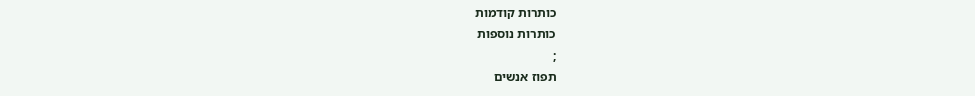כותרות קודמות
כותרות נוספות
;
תפוז אנשים